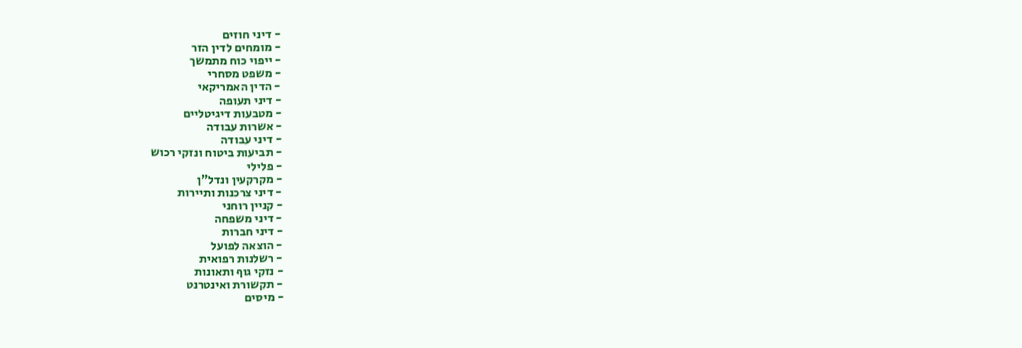- דיני חוזים
- מומחים לדין הזר
- ייפוי כוח מתמשך
- משפט מסחרי
- הדין האמריקאי
- דיני תעופה
- מטבעות דיגיטליים
- אשרות עבודה
- דיני עבודה
- תביעות ביטוח ונזקי רכוש
- פלילי
- מקרקעין ונדל"ן
- דיני צרכנות ותיירות
- קניין רוחני
- דיני משפחה
- דיני חברות
- הוצאה לפועל
- רשלנות רפואית
- נזקי גוף ותאונות
- תקשורת ואינטרנט
- מיסים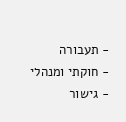- תעבורה
- חוקתי ומנהלי
- גישור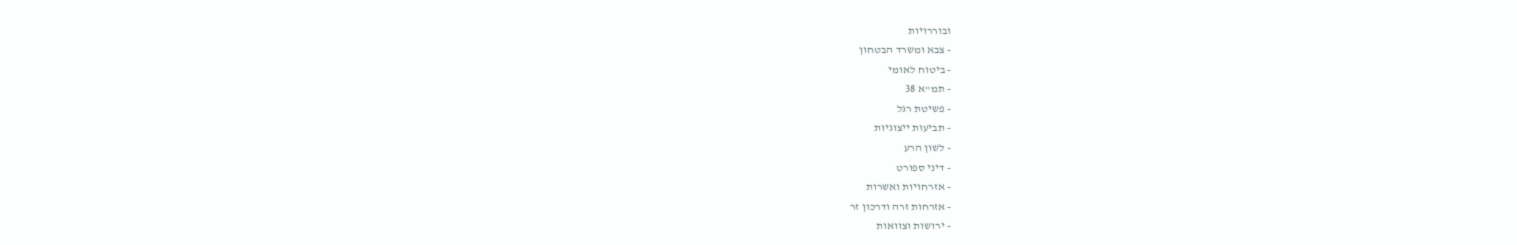ובוררויות
- צבא ומשרד הבטחון
- ביטוח לאומי
- תמ"א 38
- פשיטת רגל
- תביעות ייצוגיות
- לשון הרע
- דיני ספורט
- אזרחויות ואשרות
- אזרחות זרה ודרכון זר
- ירושות וצוואות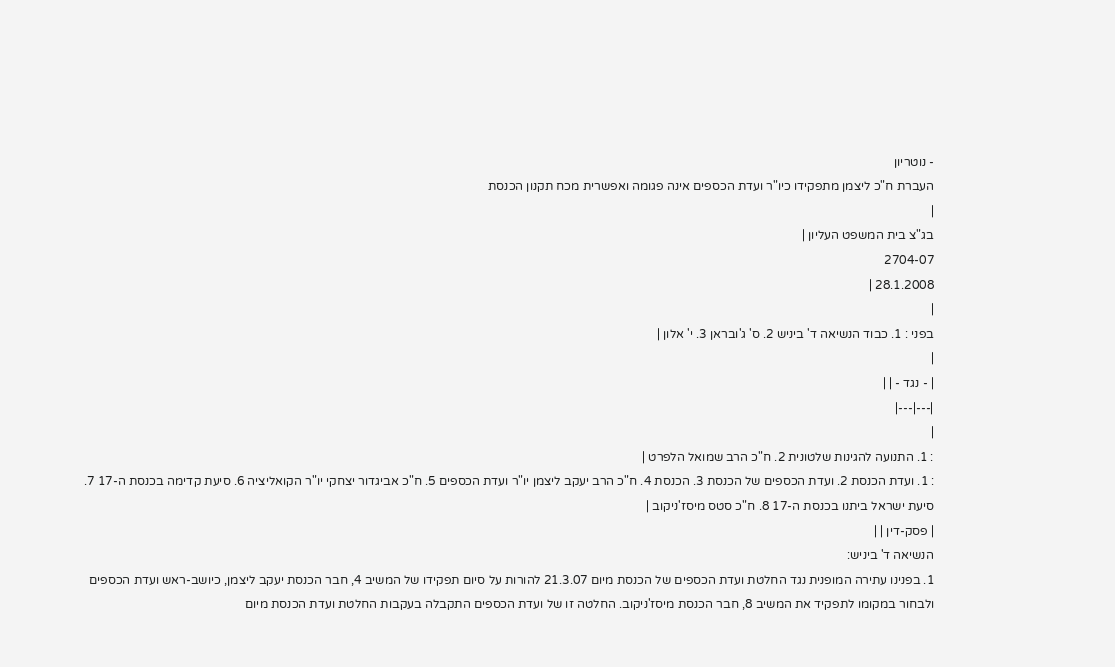- נוטריון
העברת ח"כ ליצמן מתפקידו כיו"ר ועדת הכספים אינה פגומה ואפשרית מכח תקנון הכנסת
|
בג"צ בית המשפט העליון |
2704-07
28.1.2008 |
|
בפני : 1. כבוד הנשיאה ד' ביניש 2. ס' ג'ובראן 3. י' אלון |
|
| - נגד - | |
|---|---|
|
: 1. התנועה להגינות שלטונית 2. ח"כ הרב שמואל הלפרט |
: 1. ועדת הכנסת 2. ועדת הכספים של הכנסת 3. הכנסת 4. ח"כ הרב יעקב ליצמן יו"ר ועדת הכספים 5. ח"כ אביגדור יצחקי יו"ר הקואליציה 6. סיעת קדימה בכנסת ה-17 7. סיעת ישראל ביתנו בכנסת ה-17 8. ח"כ סטס מיסז'ניקוב |
| פסק-דין | |
הנשיאה ד' ביניש:
1. בפנינו עתירה המופנית נגד החלטת ועדת הכספים של הכנסת מיום 21.3.07 להורות על סיום תפקידו של המשיב 4, חבר הכנסת יעקב ליצמן, כיושב-ראש ועדת הכספים ולבחור במקומו לתפקיד את המשיב 8, חבר הכנסת מיסז'ניקוב. החלטה זו של ועדת הכספים התקבלה בעקבות החלטת ועדת הכנסת מיום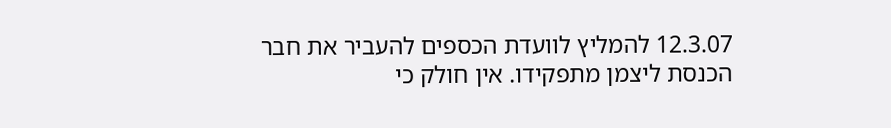12.3.07 להמליץ לוועדת הכספים להעביר את חבר הכנסת ליצמן מתפקידו. אין חולק כי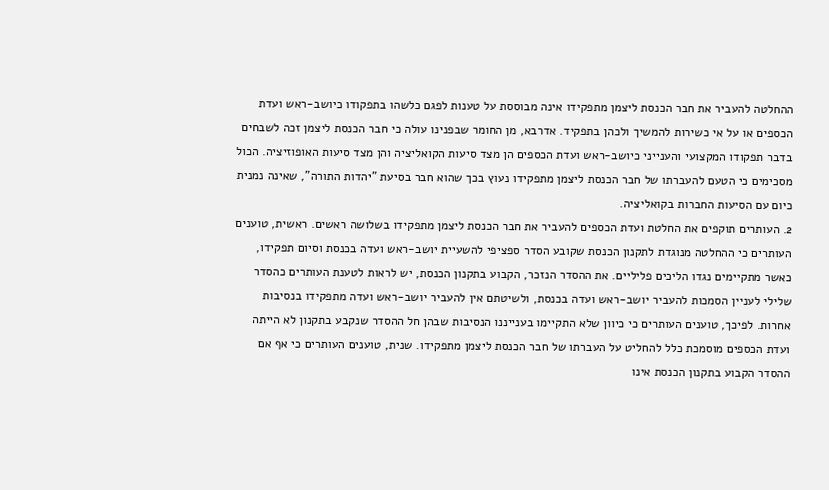ההחלטה להעביר את חבר הכנסת ליצמן מתפקידו אינה מבוססת על טענות לפגם כלשהו בתפקודו כיושב-ראש ועדת הכספים או על אי כשירות להמשיך ולכהן בתפקיד. אדרבא, מן החומר שבפנינו עולה כי חבר הכנסת ליצמן זכה לשבחים בדבר תפקודו המקצועי והענייני כיושב-ראש ועדת הכספים הן מצד סיעות הקואליציה והן מצד סיעות האופוזיציה. הכול מסכימים כי הטעם להעברתו של חבר הכנסת ליצמן מתפקידו נעוץ בכך שהוא חבר בסיעת "יהדות התורה", שאינה נמנית כיום עם הסיעות החברות בקואליציה.
2. העותרים תוקפים את החלטת ועדת הכספים להעביר את חבר הכנסת ליצמן מתפקידו בשלושה ראשים. ראשית, טוענים העותרים כי ההחלטה מנוגדת לתקנון הכנסת שקובע הסדר ספציפי להשעיית יושב-ראש ועדה בכנסת וסיום תפקידו, כאשר מתקיימים נגדו הליכים פליליים. את ההסדר הנזכר, הקבוע בתקנון הכנסת, יש לראות לטענת העותרים כהסדר שלילי לעניין הסמכות להעביר יושב-ראש ועדה בכנסת, ולשיטתם אין להעביר יושב-ראש ועדה מתפקידו בנסיבות אחרות. לפיכך, טוענים העותרים כי כיוון שלא התקיימו בענייננו הנסיבות שבהן חל ההסדר שנקבע בתקנון לא הייתה ועדת הכספים מוסמכת כלל להחליט על העברתו של חבר הכנסת ליצמן מתפקידו. שנית, טוענים העותרים כי אף אם ההסדר הקבוע בתקנון הכנסת אינו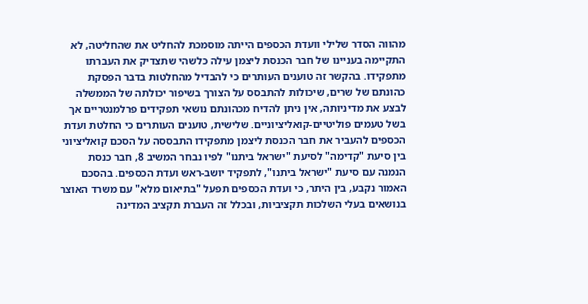מהווה הסדר שלילי וועדת הכספים הייתה מוסמכת להחליט את שהחליטה, לא התקיימה בעניינו של חבר הכנסת ליצמן עילה כלשהי שתצדיק את העברתו מתפקידו. בהקשר זה טוענים העותרים כי להבדיל מהחלטות בדבר הפסקת כהונתם של שרים, שיכולות להתבסס על הצורך בשיפור יכולתה של הממשלה לבצע את מדיניותה, אין ניתן להדיח מכהונתם נושאי תפקידים פרלמנטריים אך בשל טעמים פוליטיים-קואליציוניים. שלישית, טוענים העותרים כי החלטת ועדת הכספים להעביר את חבר הכנסת ליצמן מתפקידו התבססה על הסכם קואליציוני בין סיעת "קדימה" לסיעת "ישראל ביתנו" לפיו נבחר המשיב 8, חבר כנסת הנמנה עם סיעת "ישראל ביתנו", לתפקיד יושב-ראש ועדת הכספים. בהסכם האמור נקבע, בין היתר, כי ועדת הכספים תפעל "בתיאום מלא" עם משרד האוצר בנושאים בעלי השלכות תקציביות, ובכלל זה העברת תקציב המדינה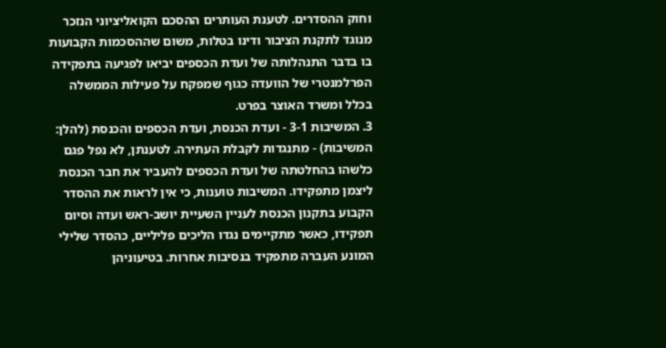וחוק ההסדרים. לטענת העותרים ההסכם הקואליציוני הנזכר מנוגד לתקנת הציבור ודינו בטלות, משום שההסכמות הקבועות בו בדבר התנהלותה של ועדת הכספים יביאו לפגיעה בתפקידה הפרלמנטרי של הוועדה כגוף שמפקח על פעילות הממשלה בכלל ומשרד האוצר בפרט.
3. המשיבות 3-1 - ועדת הכנסת, ועדת הכספים והכנסת (להלן: המשיבות) - מתנגדות לקבלת העתירה. לטענתן, לא נפל פגם כלשהו בהחלטתה של ועדת הכספים להעביר את חבר הכנסת ליצמן מתפקידו. המשיבות טוענות, כי אין לראות את ההסדר הקבוע בתקנון הכנסת לעניין השעיית יושב-ראש ועדה וסיום תפקידו, כאשר מתקיימים נגדו הליכים פליליים, כהסדר שלילי המונע העברה מתפקיד בנסיבות אחרות. בטיעוניהן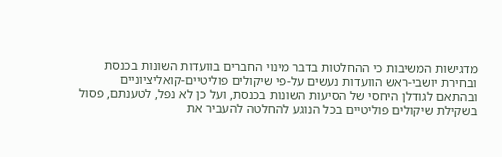מדגישות המשיבות כי ההחלטות בדבר מינוי החברים בוועדות השונות בכנסת ובחירת יושבי-ראש הוועדות נעשים על-פי שיקולים פוליטיים-קואליציוניים ובהתאם לגודלן היחסי של הסיעות השונות בכנסת, ועל כן לא נפל, לטענתם, פסול בשקילת שיקולים פוליטיים בכל הנוגע להחלטה להעביר את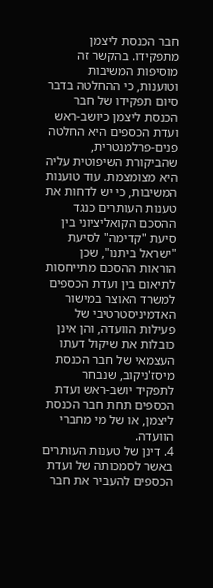חבר הכנסת ליצמן מתפקידו. בהקשר זה מוסיפות המשיבות וטוענות, כי ההחלטה בדבר סיום תפקידו של חבר הכנסת ליצמן כיושב-ראש ועדת הכספים היא החלטה פנים-פרלמנטרית, שהביקורת השיפוטית עליה היא מצומצמת. עוד טוענות המשיבות, כי יש לדחות את טענות העותרים כנגד ההסכם הקואליציוני בין סיעת "קדימה" לסיעת "ישראל ביתנו", שכן הוראות ההסכם מתייחסות לתיאום בין ועדת הכספים למשרד האוצר במישור האדמיניסטרטיבי של פעילות הוועדה, והן אינן כובלות את שיקול דעתו העצמאי של חבר הכנסת מיסז'ניקוב, שנבחר לתפקיד יושב-ראש ועדת הכספים תחת חבר הכנסת ליצמן, או של מי מחברי הוועדה.
4. דינן של טענות העותרים באשר לסמכותה של ועדת הכספים להעביר את חבר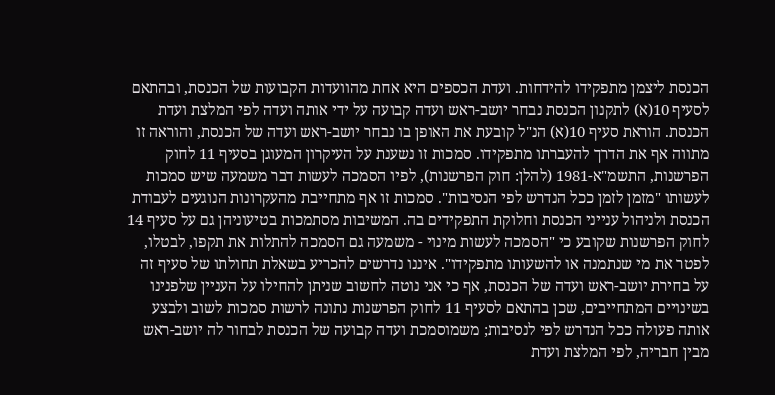הכנסת ליצמן מתפקידו להידחות. ועדת הכספים היא אחת מהוועדות הקבועות של הכנסת, ובהתאם לסעיף 10(א) לתקנון הכנסת נבחר יושב-ראש ועדה קבועה על ידי אותה ועדה לפי המלצת ועדת הכנסת. הוראת סעיף 10(א) הנ"ל קובעת את האופן בו נבחר יושב-ראש ועדה של הכנסת, והוראה זו מתווה אף את הדרך להעברתו מתפקידו. סמכות זו נשענת על העיקרון המעוגן בסעיף 11 לחוק הפרשנות, התשמ"א-1981 (להלן: חוק הפרשנות), לפיו הסמכה לעשות דבר משמעה שיש סמכות לעשותו "מזמן לזמן ככל הנדרש לפי הנסיבות". סמכות זו אף מתחייבת מהעקרונות הנוגעים לעבודת הכנסת ולניהול ענייני הכנסת וחלוקת התפקידים בה. המשיבות מסתמכות בטיעוניהן גם על סעיף 14 לחוק הפרשנות שקובע כי "הסמכה לעשות מינוי - משמעה גם הסמכה להתלות את תקפו, לבטלו, לפטר את מי שנתמנה או להשעותו מתפקידו". איננו נדרשים להכריע בשאלת תחולתו של סעיף זה על בחירת יושב-ראש ועדה של הכנסת, אף כי אני נוטה לחשוב שניתן להחילו על העניין שלפנינו בשינויים המתחייבים, שכן בהתאם לסעיף 11 לחוק הפרשנות נתונה לרשות סמכות לשוב ולבצע אותה פעולה ככל הנדרש לפי לנסיבות; משמוסמכת ועדה קבועה של הכנסת לבחור לה יושב-ראש מבין חבריה, לפי המלצת ועדת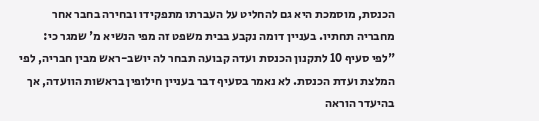הכנסת, מוסמכת היא גם להחליט על העברתו מתפקידו ובחירה בחבר אחר מחבריה תחתיו. בעניין דומה נקבע בבית משפט זה מפי הנשיא מ' שמגר כי:
"לפי סעיף 10 לתקנון הכנסת ועדה קבועה תבחר לה יושב-ראש מבין חבריה, לפי המלצת ועדת הכנסת. לא נאמר בסעיף דבר בעניין חילופין בראשות הוועדה, אך בהיעדר הוראה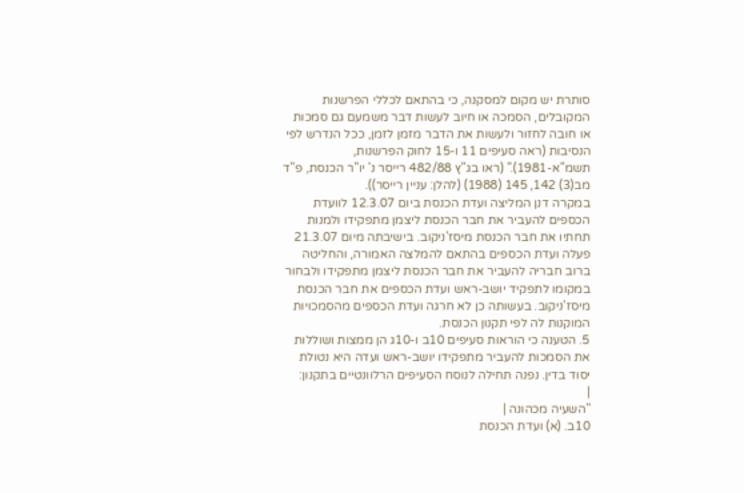סותרת יש מקום למסקנה, כי בהתאם לכללי הפרשנות המקובלים, הסמכה או חיוב לעשות דבר משמעם גם סמכות או חובה לחזור ולעשות את הדבר מזמן לזמן, ככל הנדרש לפי הנסיבות (ראה סעיפים 11 ו-15 לחוק הפרשנות, תשמ"א-1981)." (ראו בג"ץ 482/88 רייסר נ' יו"ר הכנסת, פ"ד מב(3) 142, 145 (1988) (להלן: עניין רייסר)).
במקרה דנן המליצה ועדת הכנסת ביום 12.3.07 לוועדת הכספים להעביר את חבר הכנסת ליצמן מתפקידו ולמנות תחתיו את חבר הכנסת מיסז'ניקוב. בישיבתה מיום 21.3.07 פעלה ועדת הכספים בהתאם להמלצה האמורה, והחליטה ברוב חבריה להעביר את חבר הכנסת ליצמן מתפקידו ולבחור במקומו לתפקיד יושב-ראש ועדת הכספים את חבר הכנסת מיסז'ניקוב. בעשותה כן לא חרגה ועדת הכספים מהסמכויות המוקנות לה לפי תקנון הכנסת.
5. הטענה כי הוראות סעיפים 10ב ו-10ג הן ממצות ושוללות את הסמכות להעביר מתפקידו יושב-ראש ועדה היא נטולת יסוד בדין. נפנה תחילה לנוסח הסעיפים הרלוונטיים בתקנון:
|
"השעיה מכהונה |
10ב. (א) ועדת הכנסת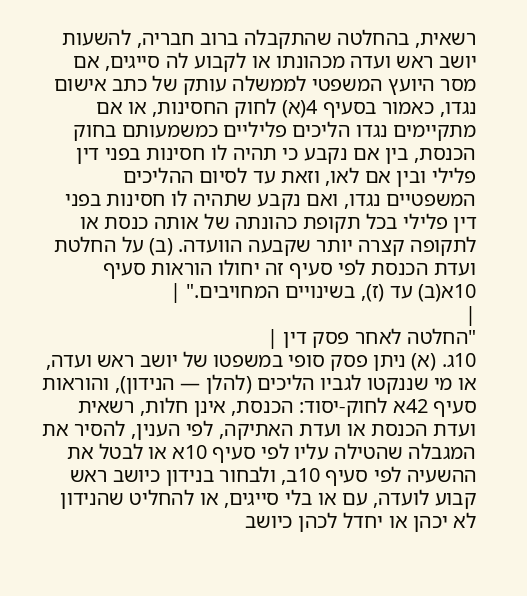רשאית, בהחלטה שהתקבלה ברוב חבריה, להשעות יושב ראש ועדה מכהונתו או לקבוע לה סייגים, אם מסר היועץ המשפטי לממשלה עותק של כתב אישום נגדו, כאמור בסעיף 4(א) לחוק החסינות, או אם מתקיימים נגדו הליכים פליליים כמשמעותם בחוק הכנסת, בין אם נקבע כי תהיה לו חסינות בפני דין פלילי ובין אם לאו, וזאת עד לסיום ההליכים המשפטיים נגדו, ואם נקבע שתהיה לו חסינות בפני דין פלילי בכל תקופת כהונתה של אותה כנסת או לתקופה קצרה יותר שקבעה הוועדה. (ב) על החלטת ועדת הכנסת לפי סעיף זה יחולו הוראות סעיף 10א(ב) עד (ז), בשינויים המחויבים." |
|
"החלטה לאחר פסק דין |
10ג. (א) ניתן פסק סופי במשפטו של יושב ראש ועדה, או מי שננקטו לגביו הליכים (להלן — הנידון), והוראות סעיף 42א לחוק-יסוד: הכנסת, אינן חלות, רשאית ועדת הכנסת או ועדת האתיקה, לפי הענין, להסיר את המגבלה שהטילה עליו לפי סעיף 10א או לבטל את ההשעיה לפי סעיף 10ב, ולבחור בנידון כיושב ראש קבוע לועדה, עם או בלי סייגים, או להחליט שהנידון לא יכהן או יחדל לכהן כיושב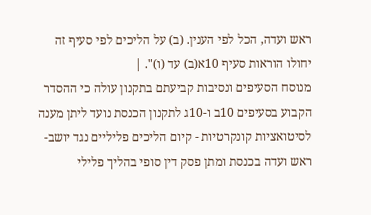ראש ועדה, הכל לפי הענין. (ב) על הליכים לפי סעיף זה יחולו הוראות סעיף 10א(ב) עד (ו)". |
מנוסח הסעיפים ונסיבות קביעתם בתקנון עולה כי ההסדר הקבוע בסעיפים 10ב ו-10ג לתקנון הכנסת נועד ליתן מענה לסיטואציות קונקרטיות - קיום הליכים פליליים נגד יושב-ראש ועדה בכנסת ומתן פסק דין סופי בהליך פלילי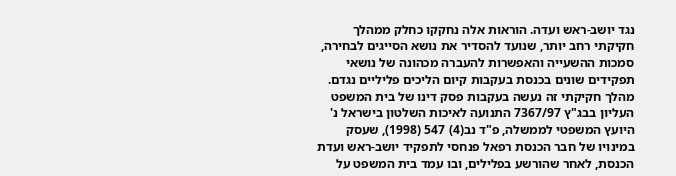נגד יושב-ראש ועדה. הוראות אלה נחקקו כחלק ממהלך חקיקתי רחב יותר, שנועד להסדיר את נושא הסייגים לבחירה, סמכות ההשעייה והאפשרות להעברה מכהונה של נושאי תפקידים שונים בכנסת בעקבות קיום הליכים פליליים נגדם. מהלך חקיקתי זה נעשה בעקבות פסק דינו של בית המשפט העליון בבג"ץ 7367/97 התנועה לאיכות השלטון בישראל נ' היועץ המשפטי לממשלה, פ"ד נב(4) 547 (1998), שעסק במינויו של חבר הכנסת רפאל פנחסי לתפקיד יושב-ראש ועדת הכנסת, לאחר שהורשע בפלילים, ובו עמד בית המשפט על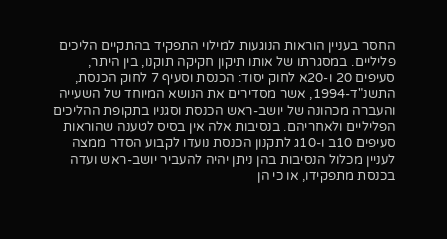החסר בעניין הוראות הנוגעות למילוי התפקיד בהתקיים הליכים פליליים. במסגרתו של אותו תיקון חקיקה תוקנו, בין היתר, סעיפים 20 ו-20א לחוק יסוד: הכנסת וסעיף 7 לחוק הכנסת, התשנ"ד-1994, אשר מסדירים את הנושא המיוחד של השעייה והעברה מכהונה של יושב-ראש הכנסת וסגניו בתקופת ההליכים הפליליים ולאחריהם. בנסיבות אלה אין בסיס לטענה שהוראות סעיפים 10ב ו-10ג לתקנון הכנסת נועדו לקבוע הסדר ממצה לעניין מכלול הנסיבות בהן ניתן יהיה להעביר יושב-ראש ועדה בכנסת מתפקידו, או כי הן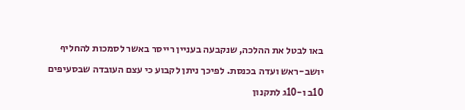באו לבטל את ההלכה, שנקבעה בעניין רייסר באשר לסמכות להחליף יושב-ראש ועדה בכנסת. לפיכך ניתן לקבוע כי עצם העובדה שבסעיפים 10ב ו-10ג לתקנון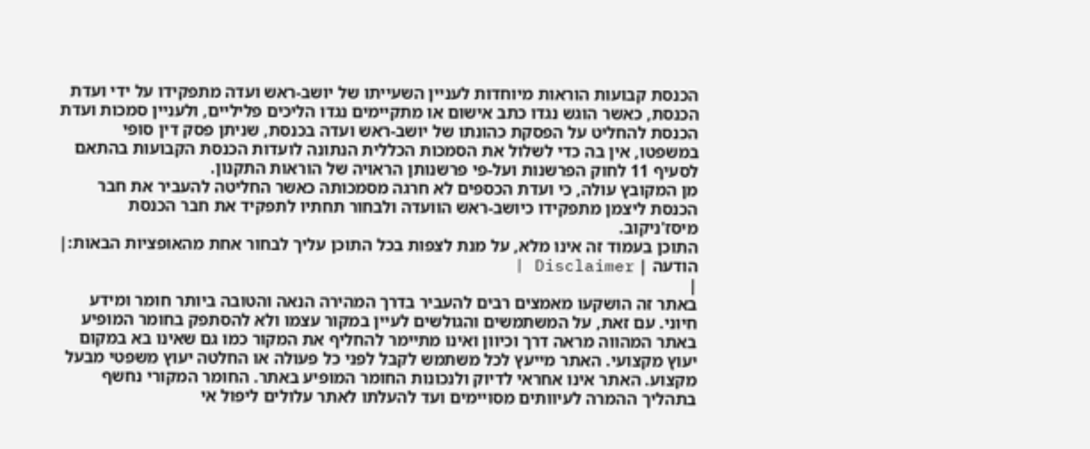הכנסת קבועות הוראות מיוחדות לעניין השעייתו של יושב-ראש ועדה מתפקידו על ידי ועדת הכנסת, כאשר הוגש נגדו כתב אישום או מתקיימים נגדו הליכים פליליים, ולעניין סמכות ועדת הכנסת להחליט על הפסקת כהונתו של יושב-ראש ועדה בכנסת, שניתן פסק דין סופי במשפטו, אין בה כדי לשלול את הסמכות הכללית הנתונה לועדות הכנסת הקבועות בהתאם לסעיף 11 לחוק הפרשנות ועל-פי פרשנותן הראויה של הוראות התקנון.
מן המקובץ עולה, כי ועדת הכספים לא חרגה מסמכותה כאשר החליטה להעביר את חבר הכנסת ליצמן מתפקידו כיושב-ראש הוועדה ולבחור תחתיו לתפקיד את חבר הכנסת מיסז'ניקוב.
התוכן בעמוד זה אינו מלא, על מנת לצפות בכל התוכן עליך לבחור אחת מהאופציות הבאות:| הודעה | Disclaimer |
|
באתר זה הושקעו מאמצים רבים להעביר בדרך המהירה הנאה והטובה ביותר חומר ומידע חיוני. עם זאת, על המשתמשים והגולשים לעיין במקור עצמו ולא להסתפק בחומר המופיע באתר המהווה מראה דרך וכיוון ואינו מתיימר להחליף את המקור כמו גם שאינו בא במקום יעוץ מקצועי. האתר מייעץ לכל משתמש לקבל לפני כל פעולה או החלטה יעוץ משפטי מבעל מקצוע. האתר אינו אחראי לדיוק ולנכונות החומר המופיע באתר. החומר המקורי נחשף בתהליך ההמרה לעיוותים מסויימים ועד להעלתו לאתר עלולים ליפול אי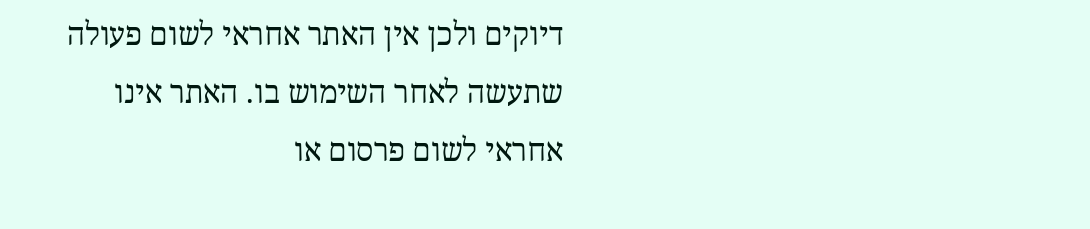דיוקים ולכן אין האתר אחראי לשום פעולה שתעשה לאחר השימוש בו. האתר אינו אחראי לשום פרסום או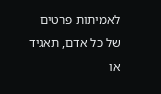לאמיתות פרטים של כל אדם, תאגיד או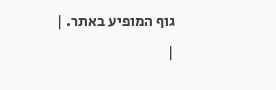גוף המופיע באתר. |
|